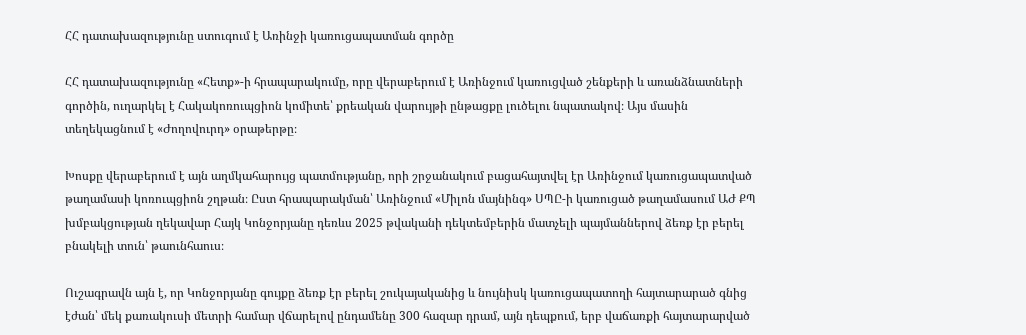ՀՀ դատախազությունը ստուգում է Առինջի կառուցապատման գործը

ՀՀ դատախազությունը «Հետք»-ի հրապարակումը, որը վերաբերում է Առինջում կառուցված շենքերի և առանձնատների գործին, ուղարկել է Հակակոռուպցիոն կոմիտե՝ քրեական վարույթի ընթացքը լուծելու նպատակով։ Այս մասին տեղեկացնում է «Ժողովուրդ» օրաթերթը։

Խոսքը վերաբերում է այն աղմկահարույց պատմությանը, որի շրջանակում բացահայտվել էր Առինջում կառուցապատված թաղամասի կոռուպցիոն շղթան։ Ըստ հրապարակման՝ Առինջում «Միլոն մայնինգ» ՍՊԸ-ի կառուցած թաղամասում ԱԺ ՔՊ խմբակցության ղեկավար Հայկ Կոնջորյանը դեռևս 2025 թվականի դեկտեմբերին մատչելի պայմաններով ձեռք էր բերել բնակելի տուն՝ թաունհաուս։

Ուշագրավն այն է, որ Կոնջորյանը գույքը ձեռք էր բերել շուկայականից և նույնիսկ կառուցապատողի հայտարարած գնից էժան՝ մեկ քառակուսի մետրի համար վճարելով ընդամենը 300 հազար դրամ, այն դեպքում, երբ վաճառքի հայտարարված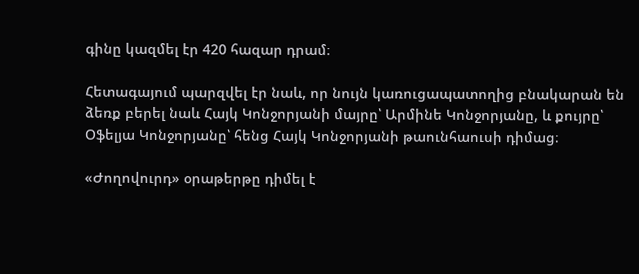գինը կազմել էր 420 հազար դրամ։

Հետագայում պարզվել էր նաև, որ նույն կառուցապատողից բնակարան են ձեռք բերել նաև Հայկ Կոնջորյանի մայրը՝ Արմինե Կոնջորյանը, և քույրը՝ Օֆելյա Կոնջորյանը՝ հենց Հայկ Կոնջորյանի թաունհաուսի դիմաց։

«Ժողովուրդ» օրաթերթը դիմել է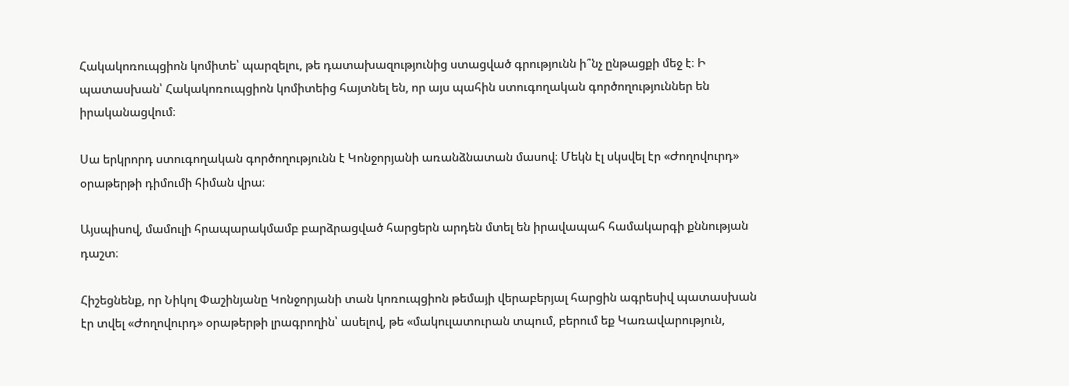Հակակոռուպցիոն կոմիտե՝ պարզելու, թե դատախազությունից ստացված գրությունն ի՞նչ ընթացքի մեջ է։ Ի պատասխան՝ Հակակոռուպցիոն կոմիտեից հայտնել են, որ այս պահին ստուգողական գործողություններ են իրականացվում։

Սա երկրորդ ստուգողական գործողությունն է Կոնջորյանի առանձնատան մասով։ Մեկն էլ սկսվել էր «Ժողովուրդ» օրաթերթի դիմումի հիման վրա։

Այսպիսով, մամուլի հրապարակմամբ բարձրացված հարցերն արդեն մտել են իրավապահ համակարգի քննության դաշտ։

Հիշեցնենք, որ Նիկոլ Փաշինյանը Կոնջորյանի տան կոռուպցիոն թեմայի վերաբերյալ հարցին ագրեսիվ պատասխան էր տվել «Ժողովուրդ» օրաթերթի լրագրողին՝ ասելով, թե «մակուլատուրան տպում, բերում եք Կառավարություն,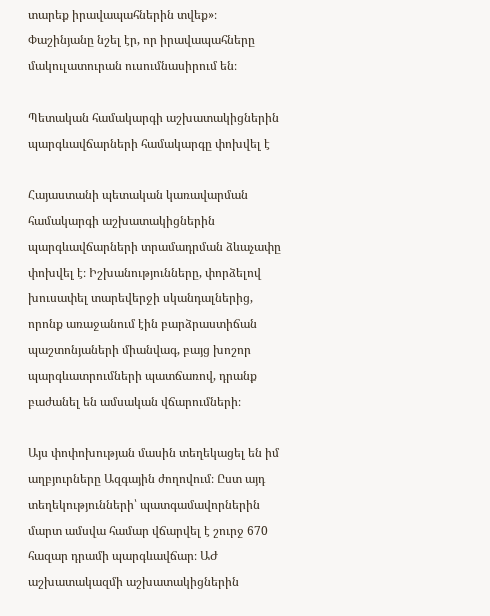տարեք իրավապահներին տվեք»։ Փաշինյանը նշել էր, որ իրավապահները մակուլատուրան ուսումնասիրում են։

Պետական համակարգի աշխատակիցներին պարգևավճարների համակարգը փոխվել է

Հայաստանի պետական կառավարման համակարգի աշխատակիցներին պարգևավճարների տրամադրման ձևաչափը փոխվել է։ Իշխանությունները, փորձելով խուսափել տարեվերջի սկանդալներից, որոնք առաջանում էին բարձրաստիճան պաշտոնյաների միանվագ, բայց խոշոր պարգևատրումների պատճառով, դրանք բաժանել են ամսական վճարումների։

Այս փոփոխության մասին տեղեկացել են իմ աղբյուրները Ազգային ժողովում։ Ըստ այդ տեղեկությունների՝ պատգամավորներին մարտ ամսվա համար վճարվել է շուրջ 670 հազար դրամի պարգևավճար։ ԱԺ աշխատակազմի աշխատակիցներին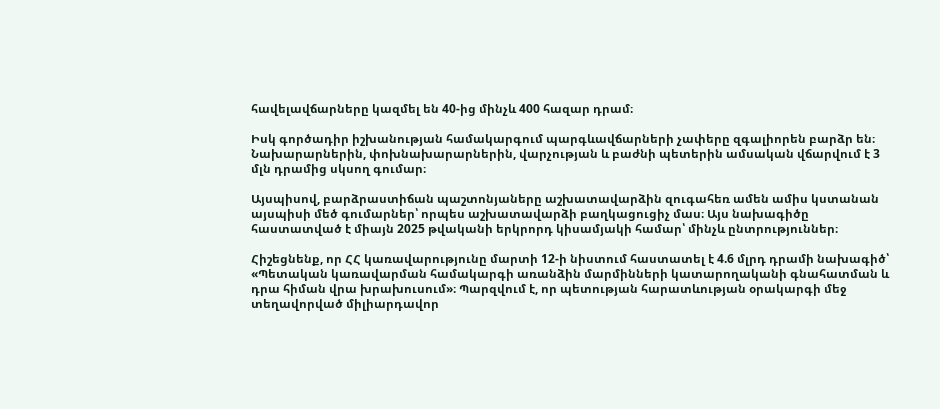հավելավճարները կազմել են 40-ից մինչև 400 հազար դրամ։

Իսկ գործադիր իշխանության համակարգում պարգևավճարների չափերը զգալիորեն բարձր են։ Նախարարներին, փոխնախարարներին, վարչության և բաժնի պետերին ամսական վճարվում է 3 մլն դրամից սկսող գումար։

Այսպիսով, բարձրաստիճան պաշտոնյաները աշխատավարձին զուգահեռ ամեն ամիս կստանան այսպիսի մեծ գումարներ՝ որպես աշխատավարձի բաղկացուցիչ մաս։ Այս նախագիծը հաստատված է միայն 2025 թվականի երկրորդ կիսամյակի համար՝ մինչև ընտրություններ։

Հիշեցնենք, որ ՀՀ կառավարությունը մարտի 12-ի նիստում հաստատել է 4.6 մլրդ դրամի նախագիծ՝ «Պետական կառավարման համակարգի առանձին մարմինների կատարողականի գնահատման և դրա հիման վրա խրախուսում»։ Պարզվում է, որ պետության հարատևության օրակարգի մեջ տեղավորված միլիարդավոր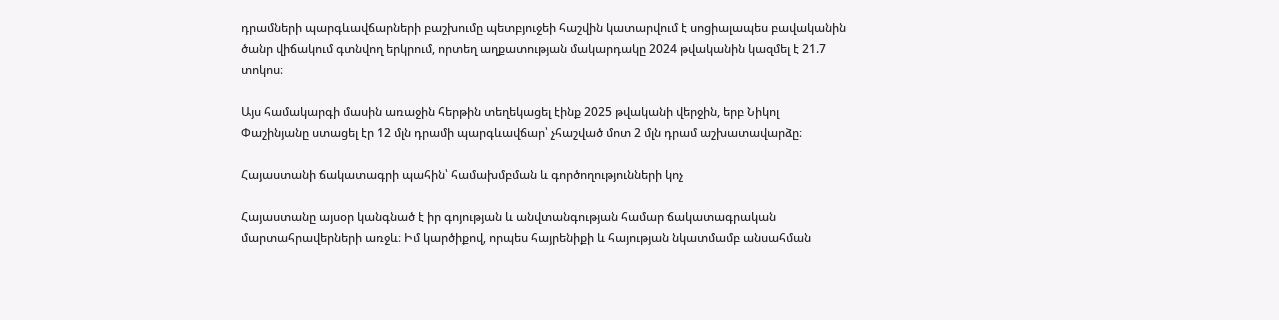դրամների պարգևավճարների բաշխումը պետբյուջեի հաշվին կատարվում է սոցիալապես բավականին ծանր վիճակում գտնվող երկրում, որտեղ աղքատության մակարդակը 2024 թվականին կազմել է 21.7 տոկոս։

Այս համակարգի մասին առաջին հերթին տեղեկացել էինք 2025 թվականի վերջին, երբ Նիկոլ Փաշինյանը ստացել էր 12 մլն դրամի պարգևավճար՝ չհաշված մոտ 2 մլն դրամ աշխատավարձը։

Հայաստանի ճակատագրի պահին՝ համախմբման և գործողությունների կոչ

Հայաստանը այսօր կանգնած է իր գոյության և անվտանգության համար ճակատագրական մարտահրավերների առջև։ Իմ կարծիքով, որպես հայրենիքի և հայության նկատմամբ անսահման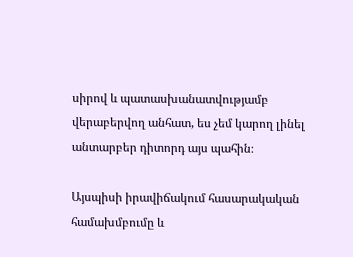սիրով և պատասխանատվությամբ վերաբերվող անհատ, ես չեմ կարող լինել անտարբեր դիտորդ այս պահին։

Այսպիսի իրավիճակում հասարակական համախմբումը և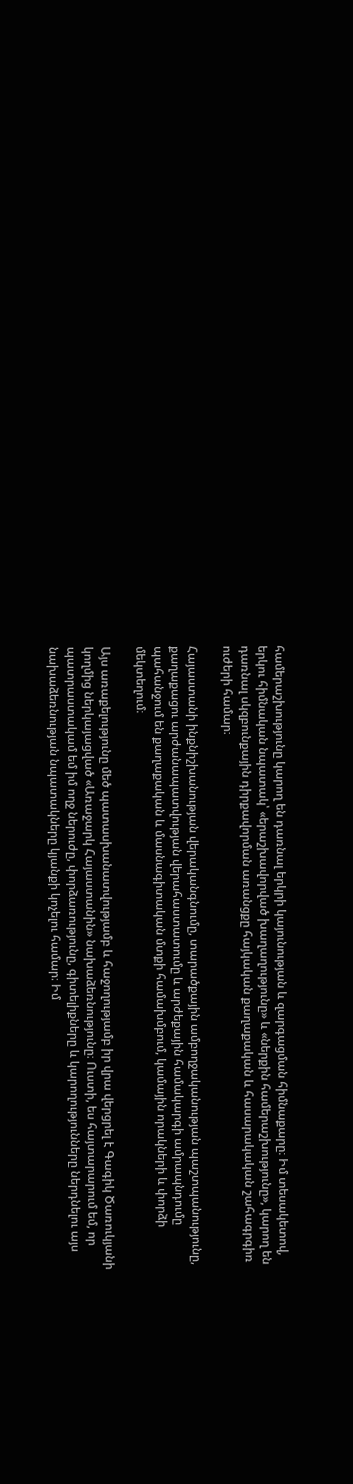համերաշխությունը կարող են դառնալ երկրի կայունության և զարգացման հիմնաքարը։ Իմ տեսակետով, երկու հիմնական նպատակ՝ «երաշխավորված խաղաղությունը» և «ներքին համերաշխությունը», կարող են դառնալ սկզբունքային դիրքավորման առանցքը հայկական քաղաքական և հասարակական շահագրգիռ ուժերի համար։

Հայաստանի ինքնիշխանության վերականգնումը, տարածքային ամբողջականության պաշտպանությունը, քաղաքացու արժանապատվության վերահաստատումը և արժեքային համակարգի ամրապնդումը պահանջում են քաղաքական և մասնագիտական մտքի համախմբում, կամային որակների և փորձի մեկտեղում։

Այս առաքելությունը մեծ պատասխանատվությամբ և հաջողությամբ իր վրա վերցրել է Գագիկ Ծառուկյանի կողմից ներկայացված «Առաջարկ Հայաստանին» նախաձեռնությունը։ Ուստի, ես հայտարարում եմ, որ պատրաստակամ եմ իմ ողջ ներուժը, փորձառությունը, գիտելիքները և կարողությունները ներդնելու այս նախաձեռնության նպատակները կյանքի կոչելու համար։ Իմ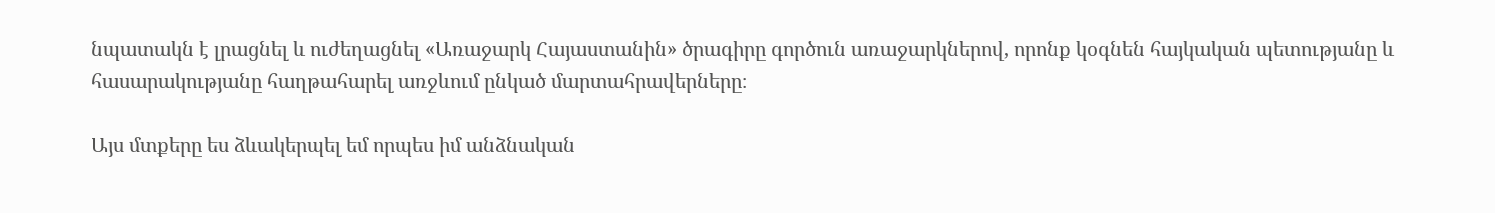նպատակն է լրացնել և ուժեղացնել «Առաջարկ Հայաստանին» ծրագիրը գործուն առաջարկներով, որոնք կօգնեն հայկական պետությանը և հասարակությանը հաղթահարել առջևում ընկած մարտահրավերները։

Այս մտքերը ես ձևակերպել եմ որպես իմ անձնական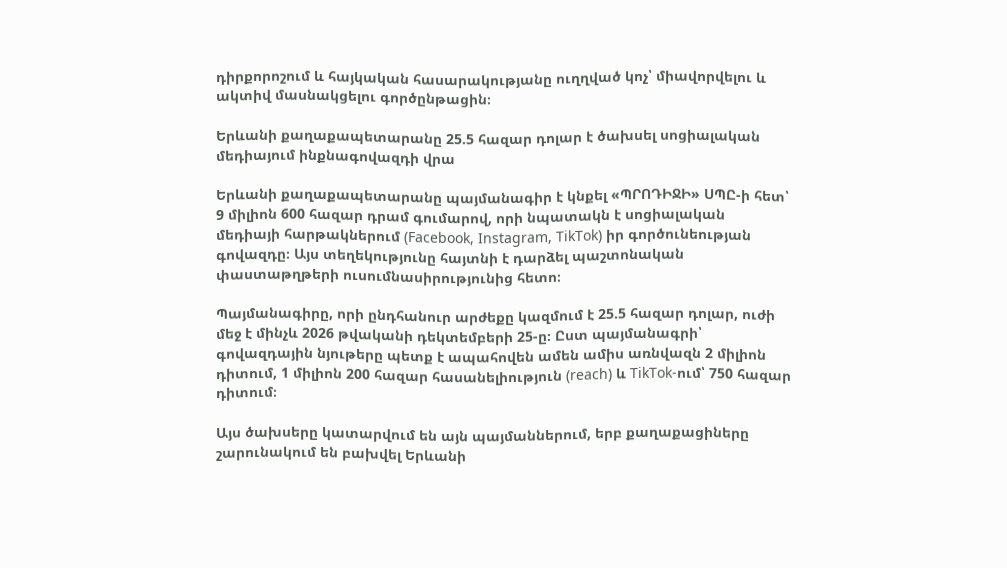դիրքորոշում և հայկական հասարակությանը ուղղված կոչ՝ միավորվելու և ակտիվ մասնակցելու գործընթացին։

Երևանի քաղաքապետարանը 25.5 հազար դոլար է ծախսել սոցիալական մեդիայում ինքնագովազդի վրա

Երևանի քաղաքապետարանը պայմանագիր է կնքել «ՊՐՈԴԻՋԻ» ՍՊԸ-ի հետ՝ 9 միլիոն 600 հազար դրամ գումարով, որի նպատակն է սոցիալական մեդիայի հարթակներում (Facebook, Instagram, TikTok) իր գործունեության գովազդը։ Այս տեղեկությունը հայտնի է դարձել պաշտոնական փաստաթղթերի ուսումնասիրությունից հետո։

Պայմանագիրը, որի ընդհանուր արժեքը կազմում է 25.5 հազար դոլար, ուժի մեջ է մինչև 2026 թվականի դեկտեմբերի 25-ը։ Ըստ պայմանագրի՝ գովազդային նյութերը պետք է ապահովեն ամեն ամիս առնվազն 2 միլիոն դիտում, 1 միլիոն 200 հազար հասանելիություն (reach) և TikTok-ում՝ 750 հազար դիտում։

Այս ծախսերը կատարվում են այն պայմաններում, երբ քաղաքացիները շարունակում են բախվել Երևանի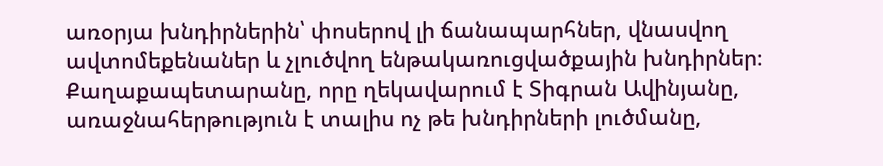առօրյա խնդիրներին՝ փոսերով լի ճանապարհներ, վնասվող ավտոմեքենաներ և չլուծվող ենթակառուցվածքային խնդիրներ։ Քաղաքապետարանը, որը ղեկավարում է Տիգրան Ավինյանը, առաջնահերթություն է տալիս ոչ թե խնդիրների լուծմանը,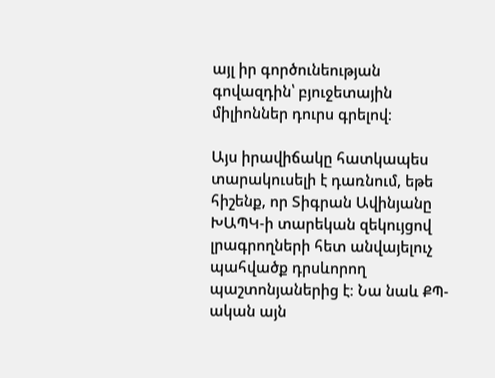այլ իր գործունեության գովազդին՝ բյուջետային միլիոններ դուրս գրելով։

Այս իրավիճակը հատկապես տարակուսելի է դառնում, եթե հիշենք, որ Տիգրան Ավինյանը ԽԱՊԿ-ի տարեկան զեկույցով լրագրողների հետ անվայելուչ պահվածք դրսևորող պաշտոնյաներից է։ Նա նաև ՔՊ-ական այն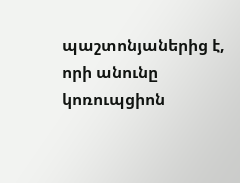պաշտոնյաներից է, որի անունը կոռուպցիոն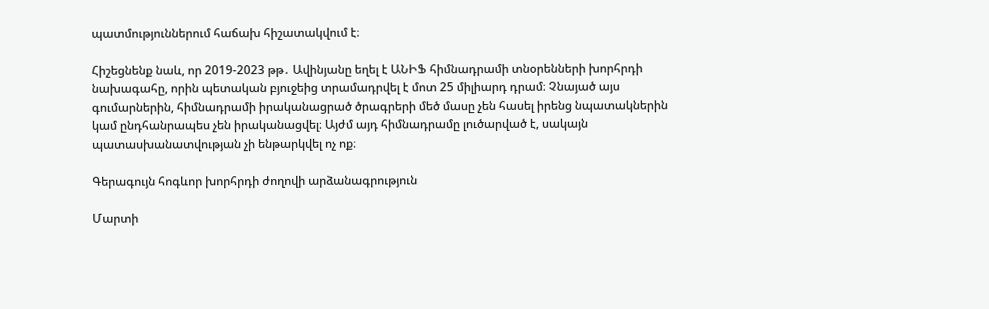պատմություններում հաճախ հիշատակվում է։

Հիշեցնենք նաև, որ 2019-2023 թթ․ Ավինյանը եղել է ԱՆԻՖ հիմնադրամի տնօրենների խորհրդի նախագահը, որին պետական բյուջեից տրամադրվել է մոտ 25 միլիարդ դրամ։ Չնայած այս գումարներին, հիմնադրամի իրականացրած ծրագրերի մեծ մասը չեն հասել իրենց նպատակներին կամ ընդհանրապես չեն իրականացվել։ Այժմ այդ հիմնադրամը լուծարված է, սակայն պատասխանատվության չի ենթարկվել ոչ ոք։

Գերագույն հոգևոր խորհրդի ժողովի արձանագրություն

Մարտի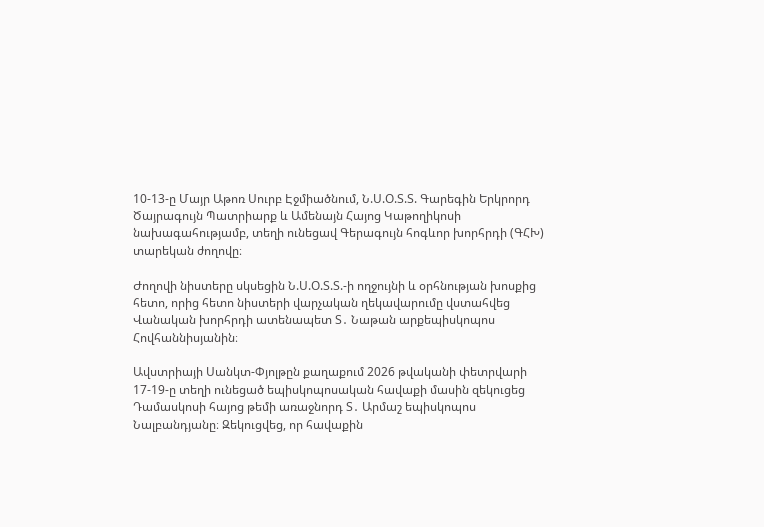10-13-ը Մայր Աթոռ Սուրբ Էջմիածնում, Ն.Ս.Օ.Տ.Տ. Գարեգին Երկրորդ Ծայրագույն Պատրիարք և Ամենայն Հայոց Կաթողիկոսի նախագահությամբ, տեղի ունեցավ Գերագույն հոգևոր խորհրդի (ԳՀԽ) տարեկան ժողովը։

Ժողովի նիստերը սկսեցին Ն.Ս.Օ.Տ.Տ.-ի ողջույնի և օրհնության խոսքից հետո, որից հետո նիստերի վարչական ղեկավարումը վստահվեց Վանական խորհրդի ատենապետ Տ․ Նաթան արքեպիսկոպոս Հովհաննիսյանին։

Ավստրիայի Սանկտ-Փյոլթըն քաղաքում 2026 թվականի փետրվարի 17-19-ը տեղի ունեցած եպիսկոպոսական հավաքի մասին զեկուցեց Դամասկոսի հայոց թեմի առաջնորդ Տ․ Արմաշ եպիսկոպոս Նալբանդյանը։ Զեկուցվեց, որ հավաքին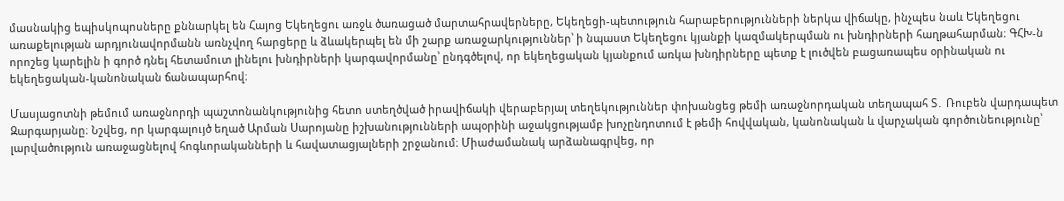մասնակից եպիսկոպոսները քննարկել են Հայոց Եկեղեցու առջև ծառացած մարտահրավերները, Եկեղեցի-պետություն հարաբերությունների ներկա վիճակը, ինչպես նաև Եկեղեցու առաքելության արդյունավորմանն առնչվող հարցերը և ձևակերպել են մի շարք առաջարկություններ՝ ի նպաստ Եկեղեցու կյանքի կազմակերպման ու խնդիրների հաղթահարման։ ԳՀԽ-ն որոշեց կարելին ի գործ դնել հետամուտ լինելու խնդիրների կարգավորմանը՝ ընդգծելով, որ եկեղեցական կյանքում առկա խնդիրները պետք է լուծվեն բացառապես օրինական ու եկեղեցական-կանոնական ճանապարհով։

Մասյացոտնի թեմում առաջնորդի պաշտոնանկությունից հետո ստեղծված իրավիճակի վերաբերյալ տեղեկություններ փոխանցեց թեմի առաջնորդական տեղապահ Տ․ Ռուբեն վարդապետ Զարգարյանը։ Նշվեց, որ կարգալույծ եղած Արման Սարոյանը իշխանությունների ապօրինի աջակցությամբ խոչընդոտում է թեմի հովվական, կանոնական և վարչական գործունեությունը՝ լարվածություն առաջացնելով հոգևորականների և հավատացյալների շրջանում։ Միաժամանակ արձանագրվեց, որ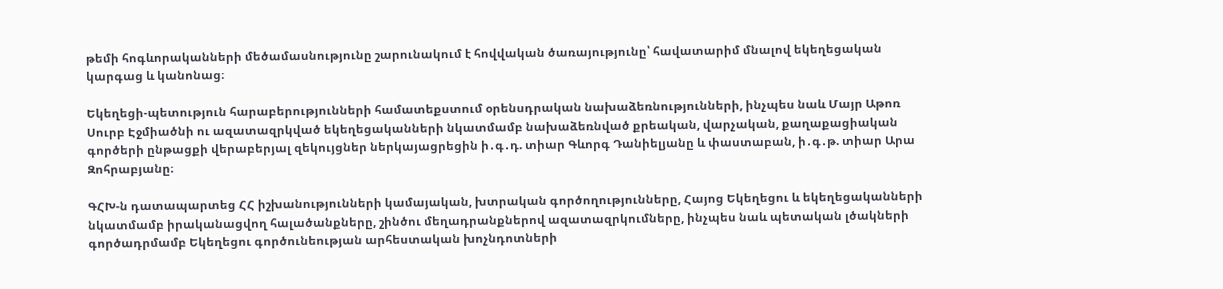թեմի հոգևորականների մեծամասնությունը շարունակում է հովվական ծառայությունը՝ հավատարիմ մնալով եկեղեցական կարգաց և կանոնաց։

Եկեղեցի-պետություն հարաբերությունների համատեքստում օրենսդրական նախաձեռնությունների, ինչպես նաև Մայր Աթոռ Սուրբ Էջմիածնի ու ազատազրկված եկեղեցականների նկատմամբ նախաձեռնված քրեական, վարչական, քաղաքացիական գործերի ընթացքի վերաբերյալ զեկույցներ ներկայացրեցին ի․գ․դ. տիար Գևորգ Դանիելյանը և փաստաբան, ի․գ․թ. տիար Արա Զոհրաբյանը։

ԳՀԽ-ն դատապարտեց ՀՀ իշխանությունների կամայական, խտրական գործողությունները, Հայոց Եկեղեցու և եկեղեցականների նկատմամբ իրականացվող հալածանքները, շինծու մեղադրանքներով ազատազրկումները, ինչպես նաև պետական լծակների գործադրմամբ Եկեղեցու գործունեության արհեստական խոչնդոտների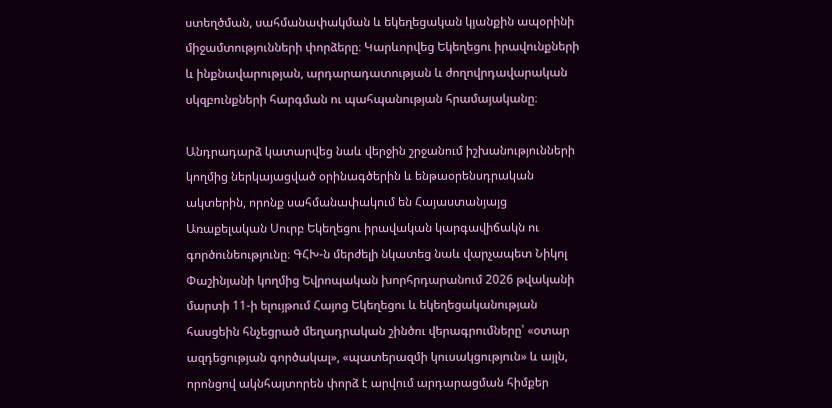ստեղծման, սահմանափակման և եկեղեցական կյանքին ապօրինի միջամտությունների փորձերը։ Կարևորվեց Եկեղեցու իրավունքների և ինքնավարության, արդարադատության և ժողովրդավարական սկզբունքների հարգման ու պահպանության հրամայականը։

Անդրադարձ կատարվեց նաև վերջին շրջանում իշխանությունների կողմից ներկայացված օրինագծերին և ենթաօրենսդրական ակտերին, որոնք սահմանափակում են Հայաստանյայց Առաքելական Սուրբ Եկեղեցու իրավական կարգավիճակն ու գործունեությունը։ ԳՀԽ-ն մերժելի նկատեց նաև վարչապետ Նիկոլ Փաշինյանի կողմից Եվրոպական խորհրդարանում 2026 թվականի մարտի 11-ի ելույթում Հայոց Եկեղեցու և եկեղեցականության հասցեին հնչեցրած մեղադրական շինծու վերագրումները՝ «օտար ազդեցության գործակալ», «պատերազմի կուսակցություն» և այլն, որոնցով ակնհայտորեն փորձ է արվում արդարացման հիմքեր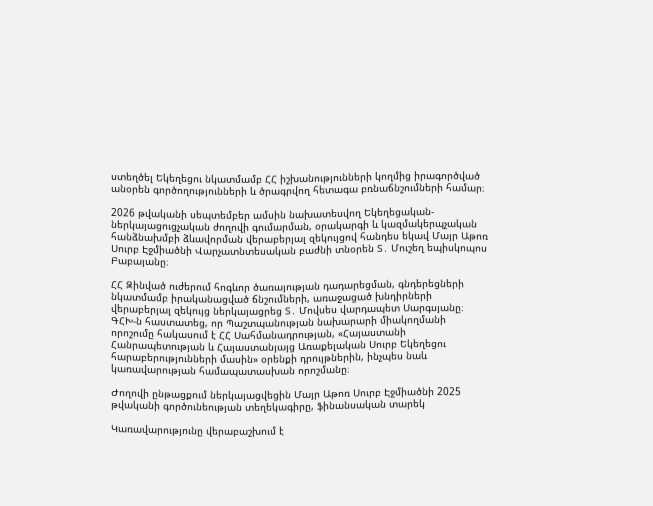ստեղծել Եկեղեցու նկատմամբ ՀՀ իշխանությունների կողմից իրագործված անօրեն գործողությունների և ծրագրվող հետագա բռնաճնշումների համար։

2026 թվականի սեպտեմբեր ամսին նախատեսվող Եկեղեցական-ներկայացուցչական ժողովի գումարման, օրակարգի և կազմակերպչական հանձնախմբի ձևավորման վերաբերյալ զեկույցով հանդես եկավ Մայր Աթոռ Սուրբ Էջմիածնի Վարչատնտեսական բաժնի տնօրեն Տ․ Մուշեղ եպիսկոպոս Բաբայանը։

ՀՀ Զինված ուժերում հոգևոր ծառայության դադարեցման, գնդերեցների նկատմամբ իրականացված ճնշումների, առաջացած խնդիրների վերաբերյալ զեկույց ներկայացրեց Տ․ Մովսես վարդապետ Սարգսյանը։ ԳՀԽ-ն հաստատեց, որ Պաշտպանության նախարարի միակողմանի որոշումը հակասում է ՀՀ Սահմանադրության, «Հայաստանի Հանրապետության և Հայաստանյայց Առաքելական Սուրբ Եկեղեցու հարաբերությունների մասին» օրենքի դրույթներին, ինչպես նաև կառավարության համապատասխան որոշմանը։

Ժողովի ընթացքում ներկայացվեցին Մայր Աթոռ Սուրբ Էջմիածնի 2025 թվականի գործունեության տեղեկագիրը, ֆինանսական տարեկ

Կառավարությունը վերաբաշխում է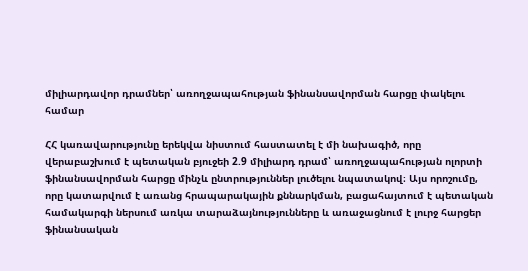միլիարդավոր դրամներ՝ առողջապահության ֆինանսավորման հարցը փակելու համար

ՀՀ կառավարությունը երեկվա նիստում հաստատել է մի նախագիծ, որը վերաբաշխում է պետական բյուջեի 2.9 միլիարդ դրամ՝ առողջապահության ոլորտի ֆինանսավորման հարցը մինչև ընտրություններ լուծելու նպատակով։ Այս որոշումը, որը կատարվում է առանց հրապարակային քննարկման, բացահայտում է պետական համակարգի ներսում առկա տարաձայնությունները և առաջացնում է լուրջ հարցեր ֆինանսական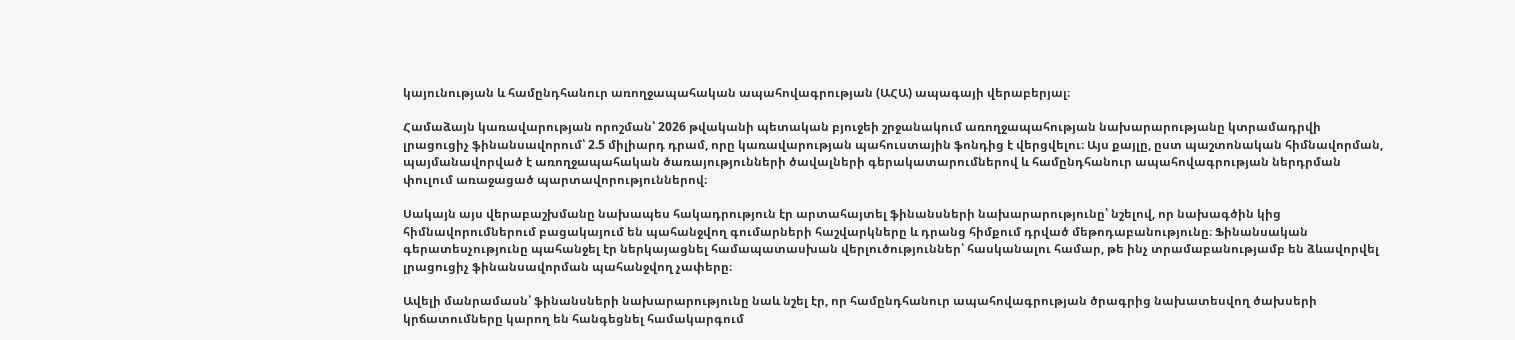կայունության և համընդհանուր առողջապահական ապահովագրության (ԱՀԱ) ապագայի վերաբերյալ։

Համաձայն կառավարության որոշման՝ 2026 թվականի պետական բյուջեի շրջանակում առողջապահության նախարարությանը կտրամադրվի լրացուցիչ ֆինանսավորում՝ 2.5 միլիարդ դրամ, որը կառավարության պահուստային ֆոնդից է վերցվելու։ Այս քայլը, ըստ պաշտոնական հիմնավորման, պայմանավորված է առողջապահական ծառայությունների ծավալների գերակատարումներով և համընդհանուր ապահովագրության ներդրման փուլում առաջացած պարտավորություններով։

Սակայն այս վերաբաշխմանը նախապես հակադրություն էր արտահայտել ֆինանսների նախարարությունը՝ նշելով, որ նախագծին կից հիմնավորումներում բացակայում են պահանջվող գումարների հաշվարկները և դրանց հիմքում դրված մեթոդաբանությունը։ Ֆինանսական գերատեսչությունը պահանջել էր ներկայացնել համապատասխան վերլուծություններ՝ հասկանալու համար, թե ինչ տրամաբանությամբ են ձևավորվել լրացուցիչ ֆինանսավորման պահանջվող չափերը։

Ավելի մանրամասն՝ ֆինանսների նախարարությունը նաև նշել էր, որ համընդհանուր ապահովագրության ծրագրից նախատեսվող ծախսերի կրճատումները կարող են հանգեցնել համակարգում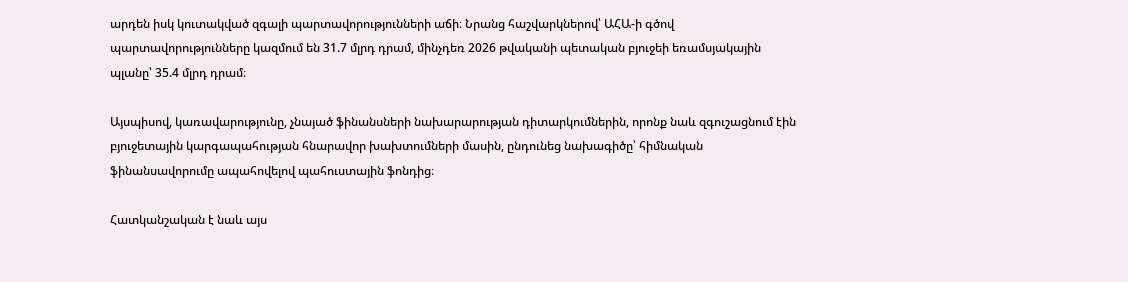արդեն իսկ կուտակված զգալի պարտավորությունների աճի։ Նրանց հաշվարկներով՝ ԱՀԱ-ի գծով պարտավորությունները կազմում են 31.7 մլրդ դրամ, մինչդեռ 2026 թվականի պետական բյուջեի եռամսյակային պլանը՝ 35.4 մլրդ դրամ։

Այսպիսով, կառավարությունը, չնայած ֆինանսների նախարարության դիտարկումներին, որոնք նաև զգուշացնում էին բյուջետային կարգապահության հնարավոր խախտումների մասին, ընդունեց նախագիծը՝ հիմնական ֆինանսավորումը ապահովելով պահուստային ֆոնդից։

Հատկանշական է նաև այս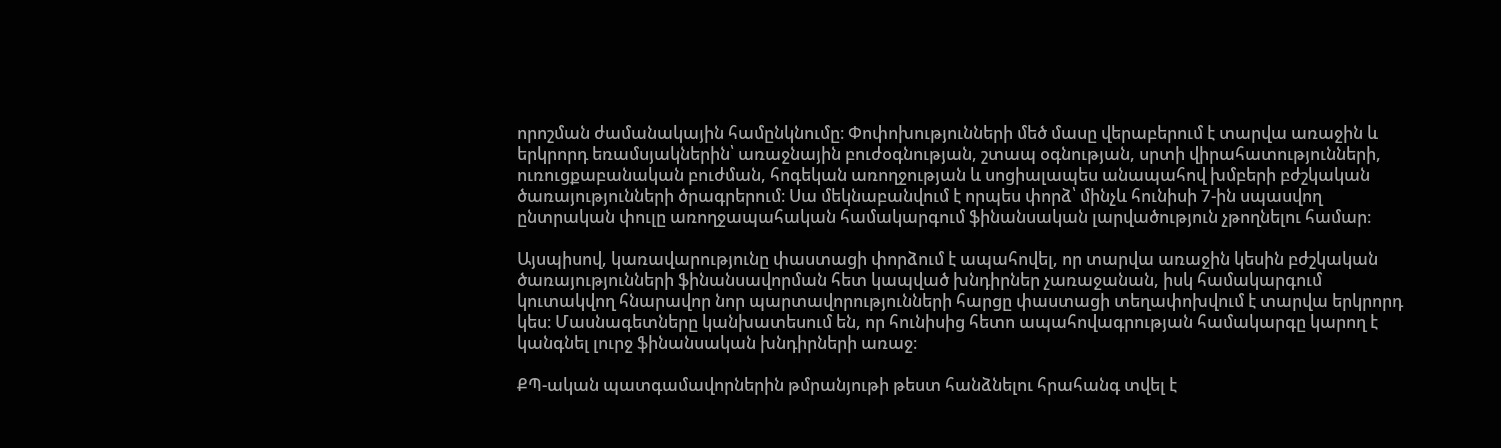որոշման ժամանակային համընկնումը։ Փոփոխությունների մեծ մասը վերաբերում է տարվա առաջին և երկրորդ եռամսյակներին՝ առաջնային բուժօգնության, շտապ օգնության, սրտի վիրահատությունների, ուռուցքաբանական բուժման, հոգեկան առողջության և սոցիալապես անապահով խմբերի բժշկական ծառայությունների ծրագրերում։ Սա մեկնաբանվում է որպես փորձ՝ մինչև հունիսի 7-ին սպասվող ընտրական փուլը առողջապահական համակարգում ֆինանսական լարվածություն չթողնելու համար։

Այսպիսով, կառավարությունը փաստացի փորձում է ապահովել, որ տարվա առաջին կեսին բժշկական ծառայությունների ֆինանսավորման հետ կապված խնդիրներ չառաջանան, իսկ համակարգում կուտակվող հնարավոր նոր պարտավորությունների հարցը փաստացի տեղափոխվում է տարվա երկրորդ կես։ Մասնագետները կանխատեսում են, որ հունիսից հետո ապահովագրության համակարգը կարող է կանգնել լուրջ ֆինանսական խնդիրների առաջ։

ՔՊ-ական պատգամավորներին թմրանյութի թեստ հանձնելու հրահանգ տվել է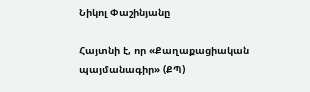Նիկոլ Փաշինյանը

Հայտնի է, որ «Քաղաքացիական պայմանագիր» (ՔՊ)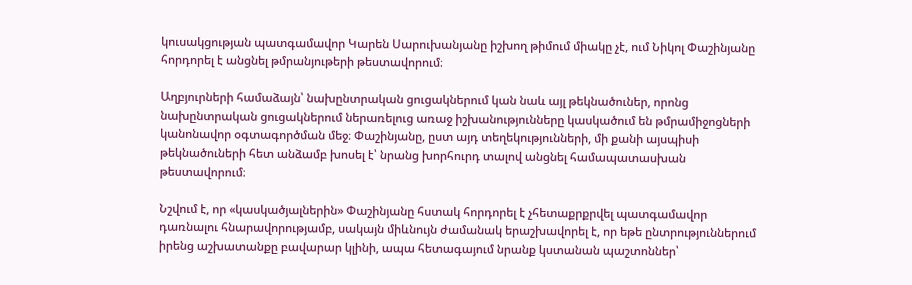կուսակցության պատգամավոր Կարեն Սարուխանյանը իշխող թիմում միակը չէ, ում Նիկոլ Փաշինյանը հորդորել է անցնել թմրանյութերի թեստավորում։

Աղբյուրների համաձայն՝ նախընտրական ցուցակներում կան նաև այլ թեկնածուներ, որոնց նախընտրական ցուցակներում ներառելուց առաջ իշխանությունները կասկածում են թմրամիջոցների կանոնավոր օգտագործման մեջ։ Փաշինյանը, ըստ այդ տեղեկությունների, մի քանի այսպիսի թեկնածուների հետ անձամբ խոսել է՝ նրանց խորհուրդ տալով անցնել համապատասխան թեստավորում։

Նշվում է, որ «կասկածյալներին» Փաշինյանը հստակ հորդորել է չհետաքրքրվել պատգամավոր դառնալու հնարավորությամբ, սակայն միևնույն ժամանակ երաշխավորել է, որ եթե ընտրություններում իրենց աշխատանքը բավարար կլինի, ապա հետագայում նրանք կստանան պաշտոններ՝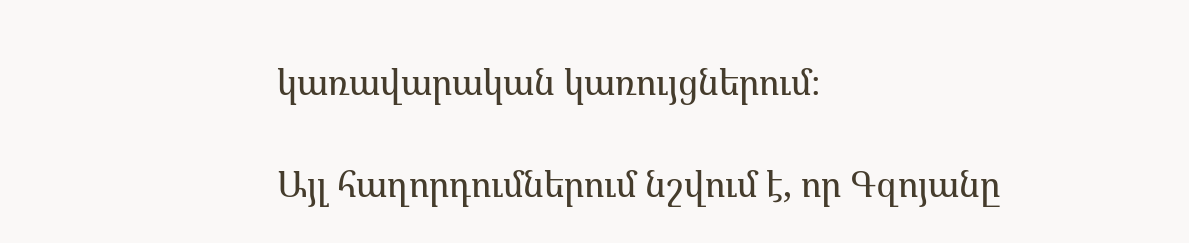կառավարական կառույցներում։

Այլ հաղորդումներում նշվում է, որ Գզոյանը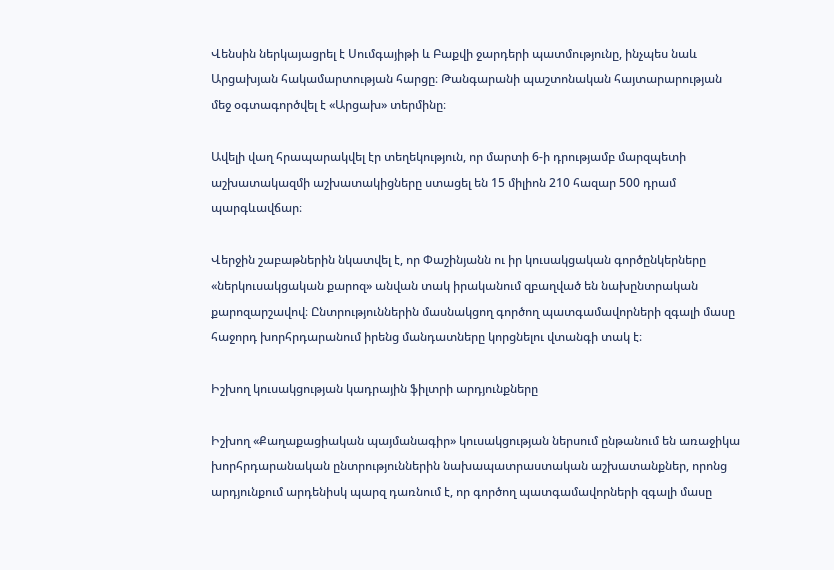Վենսին ներկայացրել է Սումգայիթի և Բաքվի ջարդերի պատմությունը, ինչպես նաև Արցախյան հակամարտության հարցը։ Թանգարանի պաշտոնական հայտարարության մեջ օգտագործվել է «Արցախ» տերմինը։

Ավելի վաղ հրապարակվել էր տեղեկություն, որ մարտի 6-ի դրությամբ մարզպետի աշխատակազմի աշխատակիցները ստացել են 15 միլիոն 210 հազար 500 դրամ պարգևավճար։

Վերջին շաբաթներին նկատվել է, որ Փաշինյանն ու իր կուսակցական գործընկերները «ներկուսակցական քարոզ» անվան տակ իրականում զբաղված են նախընտրական քարոզարշավով։ Ընտրություններին մասնակցող գործող պատգամավորների զգալի մասը հաջորդ խորհրդարանում իրենց մանդատները կորցնելու վտանգի տակ է։

Իշխող կուսակցության կադրային ֆիլտրի արդյունքները

Իշխող «Քաղաքացիական պայմանագիր» կուսակցության ներսում ընթանում են առաջիկա խորհրդարանական ընտրություններին նախապատրաստական աշխատանքներ, որոնց արդյունքում արդենիսկ պարզ դառնում է, որ գործող պատգամավորների զգալի մասը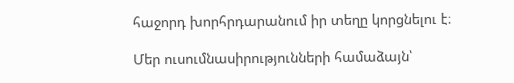հաջորդ խորհրդարանում իր տեղը կորցնելու է։

Մեր ուսումնասիրությունների համաձայն՝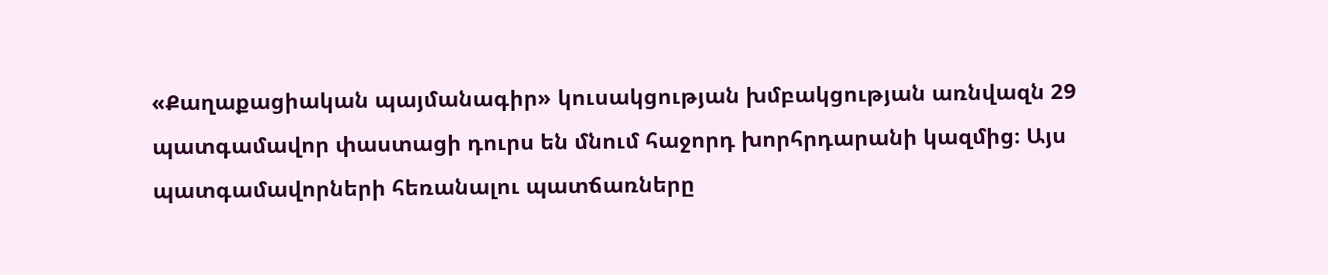«Քաղաքացիական պայմանագիր» կուսակցության խմբակցության առնվազն 29 պատգամավոր փաստացի դուրս են մնում հաջորդ խորհրդարանի կազմից։ Այս պատգամավորների հեռանալու պատճառները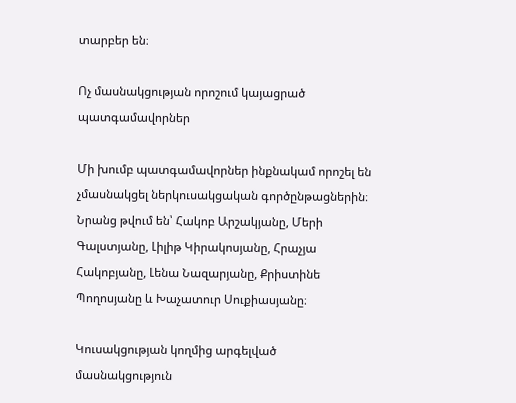տարբեր են։

Ոչ մասնակցության որոշում կայացրած պատգամավորներ

Մի խումբ պատգամավորներ ինքնակամ որոշել են չմասնակցել ներկուսակցական գործընթացներին։ Նրանց թվում են՝ Հակոբ Արշակյանը, Մերի Գալստյանը, Լիլիթ Կիրակոսյանը, Հրաչյա Հակոբյանը, Լենա Նազարյանը, Քրիստինե Պողոսյանը և Խաչատուր Սուքիասյանը։

Կուսակցության կողմից արգելված մասնակցություն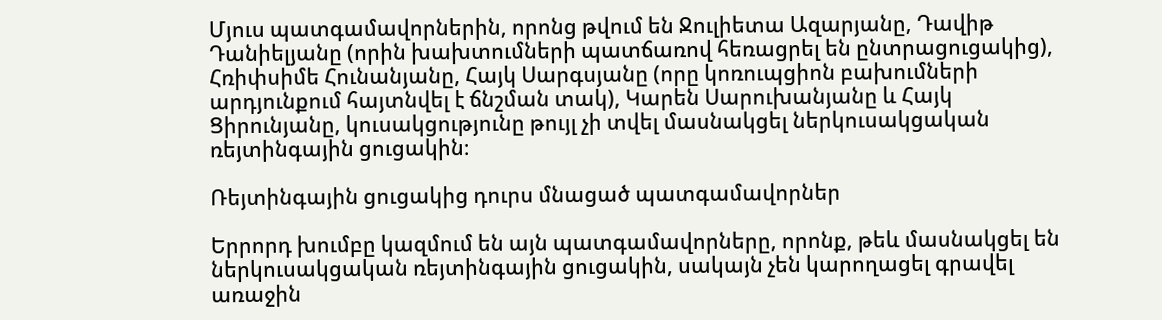Մյուս պատգամավորներին, որոնց թվում են Ջուլիետա Ազարյանը, Դավիթ Դանիելյանը (որին խախտումների պատճառով հեռացրել են ընտրացուցակից), Հռիփսիմե Հունանյանը, Հայկ Սարգսյանը (որը կոռուպցիոն բախումների արդյունքում հայտնվել է ճնշման տակ), Կարեն Սարուխանյանը և Հայկ Ցիրունյանը, կուսակցությունը թույլ չի տվել մասնակցել ներկուսակցական ռեյտինգային ցուցակին։

Ռեյտինգային ցուցակից դուրս մնացած պատգամավորներ

Երրորդ խումբը կազմում են այն պատգամավորները, որոնք, թեև մասնակցել են ներկուսակցական ռեյտինգային ցուցակին, սակայն չեն կարողացել գրավել առաջին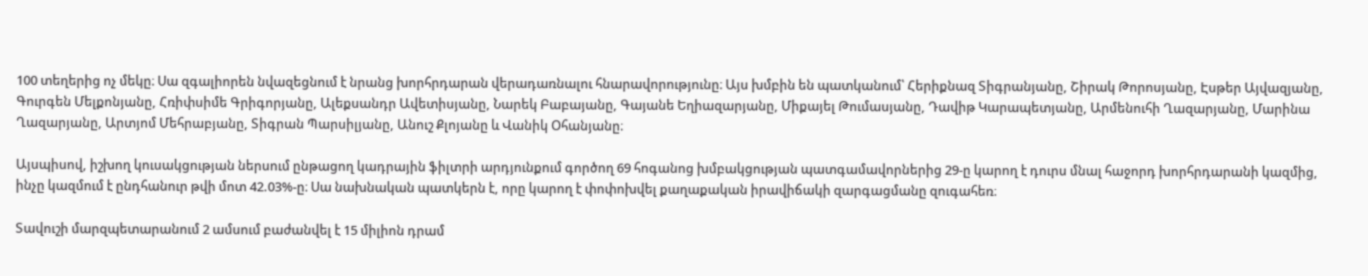100 տեղերից ոչ մեկը։ Սա զգալիորեն նվազեցնում է նրանց խորհրդարան վերադառնալու հնարավորությունը։ Այս խմբին են պատկանում՝ Հերիքնազ Տիգրանյանը, Շիրակ Թորոսյանը, Էսթեր Այվազյանը, Գուրգեն Մելքոնյանը, Հռիփսիմե Գրիգորյանը, Ալեքսանդր Ավետիսյանը, Նարեկ Բաբայանը, Գայանե Եղիազարյանը, Միքայել Թումասյանը, Դավիթ Կարապետյանը, Արմենուհի Ղազարյանը, Մարինա Ղազարյանը, Արտյոմ Մեհրաբյանը, Տիգրան Պարսիլյանը, Անուշ Քլոյանը և Վանիկ Օհանյանը։

Այսպիսով, իշխող կուսակցության ներսում ընթացող կադրային ֆիլտրի արդյունքում գործող 69 հոգանոց խմբակցության պատգամավորներից 29-ը կարող է դուրս մնալ հաջորդ խորհրդարանի կազմից, ինչը կազմում է ընդհանուր թվի մոտ 42.03%-ը։ Սա նախնական պատկերն է, որը կարող է փոփոխվել քաղաքական իրավիճակի զարգացմանը զուգահեռ։

Տավուշի մարզպետարանում 2 ամսում բաժանվել է 15 միլիոն դրամ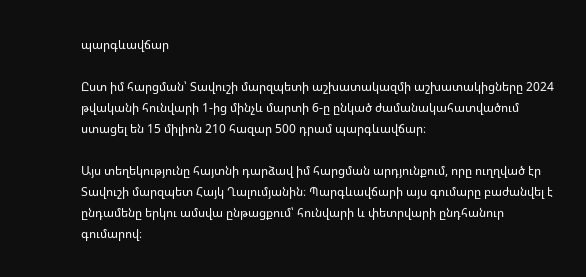պարգևավճար

Ըստ իմ հարցման՝ Տավուշի մարզպետի աշխատակազմի աշխատակիցները 2024 թվականի հունվարի 1-ից մինչև մարտի 6-ը ընկած ժամանակահատվածում ստացել են 15 միլիոն 210 հազար 500 դրամ պարգևավճար։

Այս տեղեկությունը հայտնի դարձավ իմ հարցման արդյունքում, որը ուղղված էր Տավուշի մարզպետ Հայկ Ղալումյանին։ Պարգևավճարի այս գումարը բաժանվել է ընդամենը երկու ամսվա ընթացքում՝ հունվարի և փետրվարի ընդհանուր գումարով։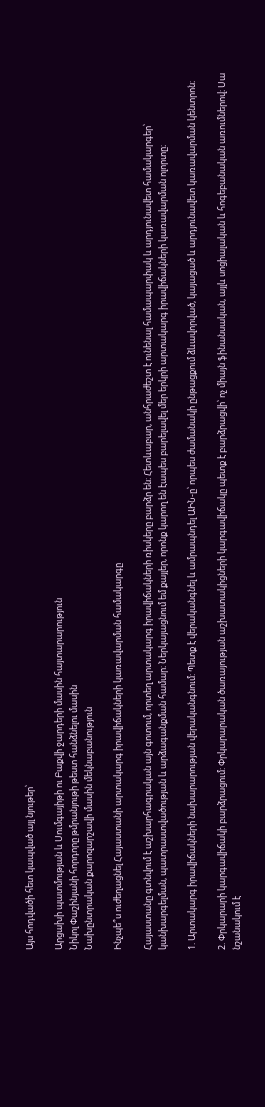Այս հոդվածի հետ կապված այլ նյութեր՝

Արցախի պատմության և Սումգայիթի ու Բաքվի ջարդերի մասին հայտարարություն
Նիկոլ Փաշինյանի հորդորը թմրանյութի թեստ հանձնելու մասին
Նախընտրական քարոզարշավի մասին մեկնաբանություն

Ինչպե՞ս ուժեղացնել Հայաստանի արտակարգ իրավիճակների կառավարման համակարգը

Հայաստանը գտնվում է աշխարհագրական այն գոտում, որտեղ արտակարգ իրավիճակների ռիսկերը բարձր են։ Հետևաբար, անհրաժեշտ է ունենալ համապարփակ և արդյունավետ համակարգեր՝ կանխարգելման, պատրաստվածության և արձագանքման համար։ Ներկայացնում եմ քայլեր, որոնք կարող են էապես բարելավել մեր երկրի արտակարգ իրավիճակների կառավարման ոլորտը։

1. Արտակարգ իրավիճակների նախարարության վերականգնում: Պետք է վերականգնել և ամրապնդել ԱԻՆ-ը՝ որպես ժամանակի ընթացքում ձևավորված, կայացած և արդյունավետ կառավարման կենտրոն։

2. Փրկարարի կարգավիճակի բարձրացում: Փրկարարական ծառայության աշխատակիցների կարգավիճակը պետք է բարձրացվի՝ ոչ միայն ֆինանսական, այլև սոցիալական և հոգեբանական առումներով։ Սա նշանակում է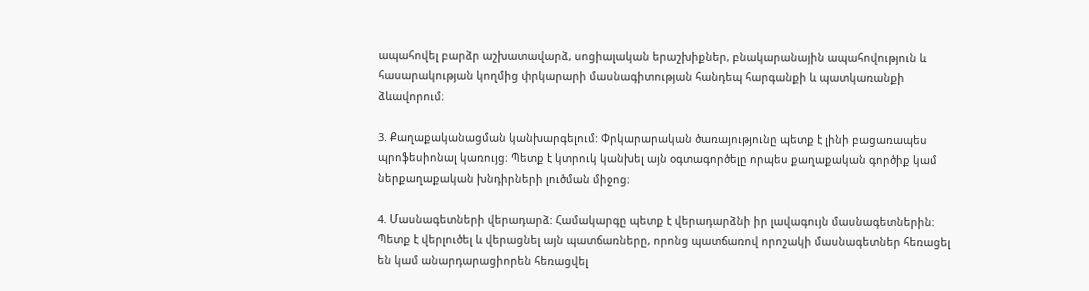ապահովել բարձր աշխատավարձ, սոցիալական երաշխիքներ, բնակարանային ապահովություն և հասարակության կողմից փրկարարի մասնագիտության հանդեպ հարգանքի և պատկառանքի ձևավորում։

3. Քաղաքականացման կանխարգելում: Փրկարարական ծառայությունը պետք է լինի բացառապես պրոֆեսիոնալ կառույց։ Պետք է կտրուկ կանխել այն օգտագործելը որպես քաղաքական գործիք կամ ներքաղաքական խնդիրների լուծման միջոց։

4. Մասնագետների վերադարձ: Համակարգը պետք է վերադարձնի իր լավագույն մասնագետներին։ Պետք է վերլուծել և վերացնել այն պատճառները, որոնց պատճառով որոշակի մասնագետներ հեռացել են կամ անարդարացիորեն հեռացվել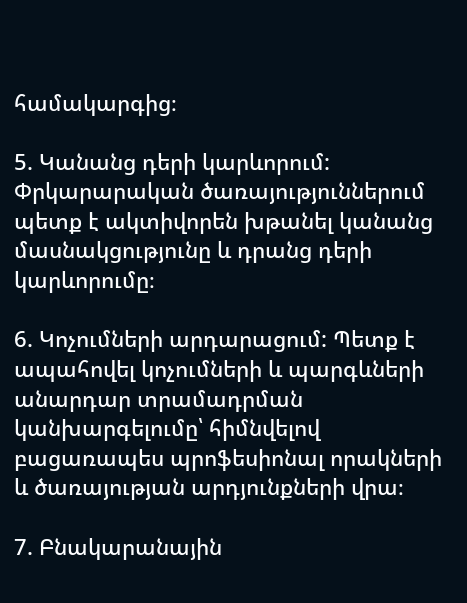համակարգից։

5. Կանանց դերի կարևորում: Փրկարարական ծառայություններում պետք է ակտիվորեն խթանել կանանց մասնակցությունը և դրանց դերի կարևորումը։

6. Կոչումների արդարացում: Պետք է ապահովել կոչումների և պարգևների անարդար տրամադրման կանխարգելումը՝ հիմնվելով բացառապես պրոֆեսիոնալ որակների և ծառայության արդյունքների վրա։

7. Բնակարանային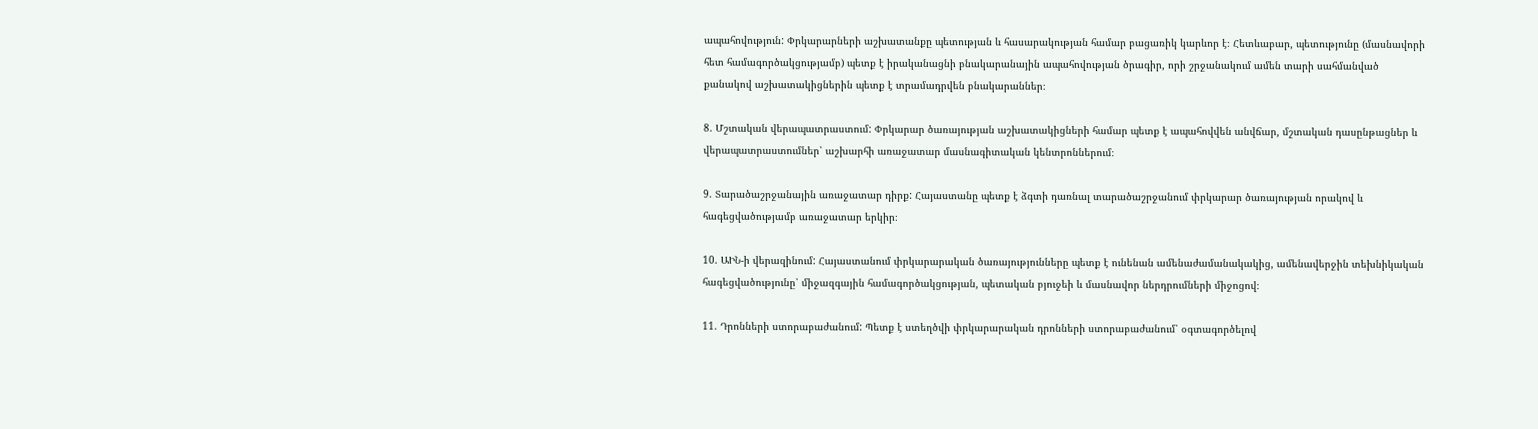ապահովություն: Փրկարարների աշխատանքը պետության և հասարակության համար բացառիկ կարևոր է։ Հետևաբար, պետությունը (մասնավորի հետ համագործակցությամբ) պետք է իրականացնի բնակարանային ապահովության ծրագիր, որի շրջանակում ամեն տարի սահմանված քանակով աշխատակիցներին պետք է տրամադրվեն բնակարաններ։

8. Մշտական վերապատրաստում: Փրկարար ծառայության աշխատակիցների համար պետք է ապահովվեն անվճար, մշտական դասընթացներ և վերապատրաստումներ՝ աշխարհի առաջատար մասնագիտական կենտրոններում։

9. Տարածաշրջանային առաջատար դիրք: Հայաստանը պետք է ձգտի դառնալ տարածաշրջանում փրկարար ծառայության որակով և հագեցվածությամբ առաջատար երկիր։

10. ԱԻՆ-ի վերազինում: Հայաստանում փրկարարական ծառայությունները պետք է ունենան ամենաժամանակակից, ամենավերջին տեխնիկական հագեցվածությունը՝ միջազգային համագործակցության, պետական բյուջեի և մասնավոր ներդրումների միջոցով։

11. Դրոնների ստորաբաժանում: Պետք է ստեղծվի փրկարարական դրոնների ստորաբաժանում՝ օգտագործելով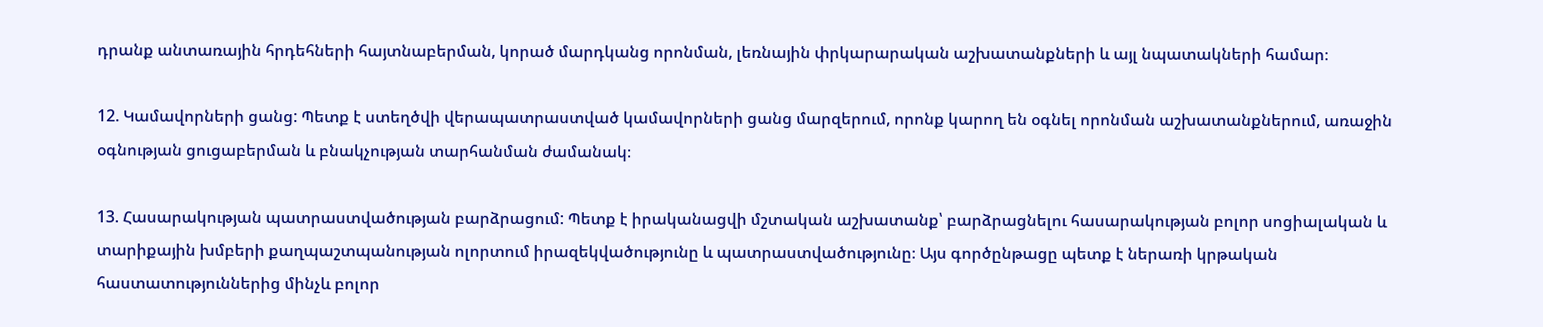դրանք անտառային հրդեհների հայտնաբերման, կորած մարդկանց որոնման, լեռնային փրկարարական աշխատանքների և այլ նպատակների համար։

12. Կամավորների ցանց: Պետք է ստեղծվի վերապատրաստված կամավորների ցանց մարզերում, որոնք կարող են օգնել որոնման աշխատանքներում, առաջին օգնության ցուցաբերման և բնակչության տարհանման ժամանակ։

13. Հասարակության պատրաստվածության բարձրացում: Պետք է իրականացվի մշտական աշխատանք՝ բարձրացնելու հասարակության բոլոր սոցիալական և տարիքային խմբերի քաղպաշտպանության ոլորտում իրազեկվածությունը և պատրաստվածությունը։ Այս գործընթացը պետք է ներառի կրթական հաստատություններից մինչև բոլոր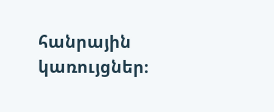հանրային կառույցներ։